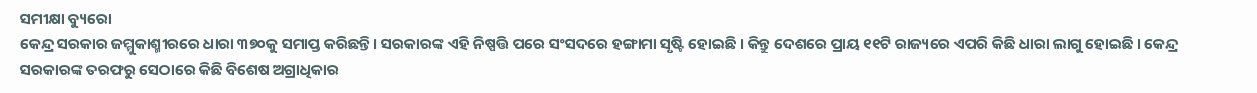ସମୀକ୍ଷା ବ୍ୟୁରୋ
କେନ୍ଦ୍ର ସରକାର ଜମ୍ମୁକାଶ୍ମୀରରେ ଧାରା ୩୭୦କୁ ସମାପ୍ତ କରିଛନ୍ତି । ସରକାରଙ୍କ ଏହି ନିଷ୍ପତ୍ତି ପରେ ସଂସଦରେ ହଙ୍ଗାମା ସୃଷ୍ଟି ହୋଇଛି । କିନ୍ତୁ ଦେଶରେ ପ୍ରାୟ ୧୧ଟି ରାଜ୍ୟରେ ଏପରି କିଛି ଧାରା ଲାଗୁ ହୋଇଛି । କେନ୍ଦ୍ର ସରକାରଙ୍କ ତରଫରୁ ସେଠାରେ କିଛି ବିଶେଷ ଅଗ୍ରାଧିକାର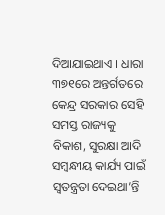ଦିଆଯାଇଥାଏ । ଧାରା ୩୭୧ରେ ଅନ୍ତର୍ଗତରେ କେନ୍ଦ୍ର ସରକାର ସେହି ସମସ୍ତ ରାଜ୍ୟକୁ ବିକାଶ, ସୁରକ୍ଷା ଆଦି ସମ୍ବନ୍ଧୀୟ କାର୍ଯ୍ୟ ପାଇଁ ସ୍ବତନ୍ତ୍ରତା ଦେଇଥା’ନ୍ତି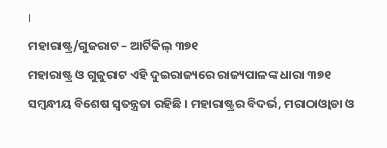।
ମହାରାଷ୍ଟ୍ର/ଗୁଜରାଟ – ଆର୍ଟିକିଲ୍ ୩୭୧
ମହାରାଷ୍ଟ୍ର ଓ ଗୁଜୁରାଟ ଏହି ଦୁଇରାଜ୍ୟରେ ରାଜ୍ୟପାଳଙ୍କ ଧାରା ୩୭୧ ସମ୍ବନ୍ଧୀୟ ବିଶେଷ ସ୍ବତନ୍ତ୍ରତା ରହିଛି । ମହାରାଷ୍ଟ୍ରର ବିଦର୍ଭ, ମରାଠାଓ୍ବାଡା ଓ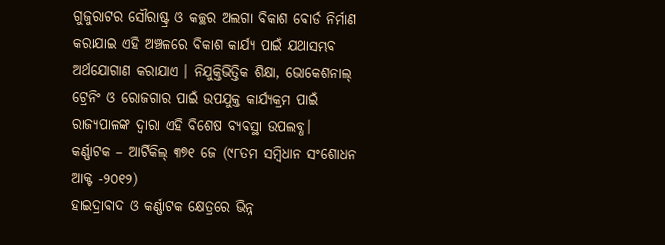ଗୁଜୁରାଟର ସୌରାଷ୍ଟ୍ର ଓ କଚ୍ଛର ଅଲଗା ବିକାଶ ବୋର୍ଡ ନିର୍ମାଣ କରାଯାଇ ଏହି ଅଞ୍ଚଳରେ ବିକାଶ କାର୍ଯ୍ୟ ପାଇଁ ଯଥାସମ୍ଭବ ଅର୍ଥଯୋଗାଣ କରାଯାଏ । ନିଯୁକ୍ତିଭିତ୍ତିକ ଶିକ୍ଷା, ଭୋକେଶନାଲ୍ ଟ୍ରେନିଂ ଓ ରୋଜଗାର ପାଇଁ ଉପଯୁକ୍ତ କାର୍ଯ୍ୟକ୍ରମ ପାଇଁ ରାଜ୍ୟପାଳଙ୍କ ଦ୍ବାରା ଏହି ବିଶେଷ ବ୍ୟବସ୍ଥା ଉପଲବ୍ଧ।
କର୍ଣ୍ଣାଟକ – ଆର୍ଟିକିଲ୍ ୩୭୧ ଜେ (୯୮ତମ ସମ୍ବିଧାନ ସଂଶୋଧନ ଆକ୍ଟ -୨୦୧୨)
ହାଇଦ୍ରାବାଦ ଓ କର୍ଣ୍ଣାଟକ କ୍ଷେତ୍ରରେ ଭିନ୍ନ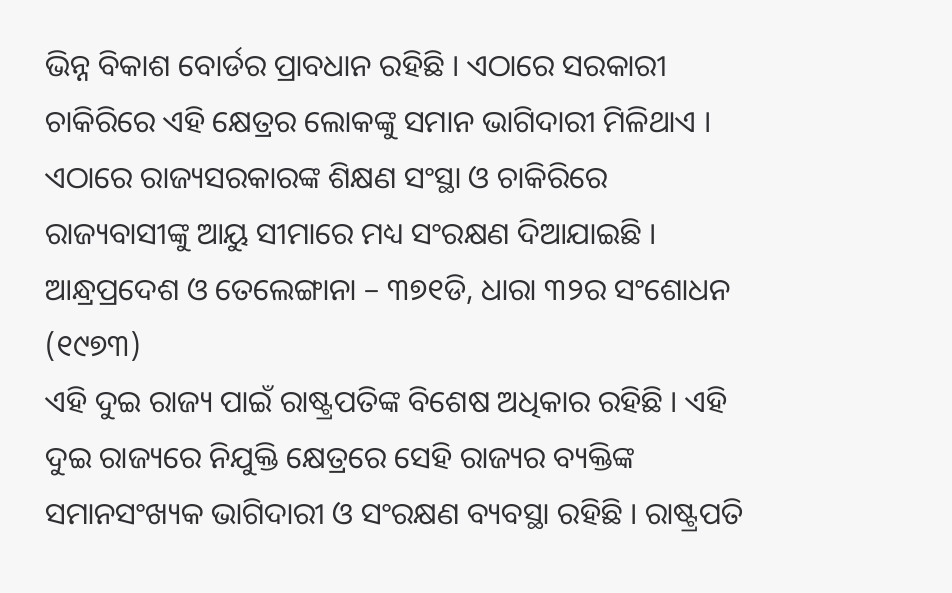ଭିନ୍ନ ବିକାଶ ବୋର୍ଡର ପ୍ରାବଧାନ ରହିଛି । ଏଠାରେ ସରକାରୀ ଚାକିରିରେ ଏହି କ୍ଷେତ୍ରର ଲୋକଙ୍କୁ ସମାନ ଭାଗିଦାରୀ ମିଳିଥାଏ । ଏଠାରେ ରାଜ୍ୟସରକାରଙ୍କ ଶିକ୍ଷଣ ସଂସ୍ଥା ଓ ଚାକିରିରେ ରାଜ୍ୟବାସୀଙ୍କୁ ଆୟୁ ସୀମାରେ ମଧ୍ୟ ସଂରକ୍ଷଣ ଦିଆଯାଇଛି ।
ଆନ୍ଧ୍ରପ୍ରଦେଶ ଓ ତେଲେଙ୍ଗାନା – ୩୭୧ଡି, ଧାରା ୩୨ର ସଂଶୋଧନ (୧୯୭୩)
ଏହି ଦୁଇ ରାଜ୍ୟ ପାଇଁ ରାଷ୍ଟ୍ରପତିଙ୍କ ବିଶେଷ ଅଧିକାର ରହିଛି । ଏହି ଦୁଇ ରାଜ୍ୟରେ ନିଯୁକ୍ତି କ୍ଷେତ୍ରରେ ସେହି ରାଜ୍ୟର ବ୍ୟକ୍ତିଙ୍କ ସମାନସଂଖ୍ୟକ ଭାଗିଦାରୀ ଓ ସଂରକ୍ଷଣ ବ୍ୟବସ୍ଥା ରହିଛି । ରାଷ୍ଟ୍ରପତି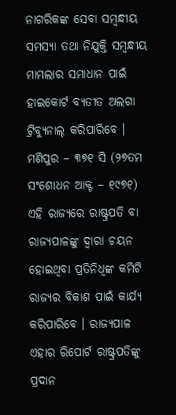ନାଗରିକଙ୍କ ସେବା ସମ୍ବନ୍ଧୀୟ ସମସ୍ୟା ତଥା ନିଯୁକ୍ତି ସମ୍ବନ୍ଧୀୟ ମାମଲାର ସମାଧାନ ପାଇଁ ହାଇକୋର୍ଟ ବ୍ୟତୀତ ଅଲଗା ଟ୍ରିବ୍ୟୁନାଲ୍ କରିପାରିବେ ।
ମଣିପୁର – ୩୭୧ ସି (୨୭ତମ ସଂଶୋଧନ ଆକ୍ଟ – ୧୯୭୧)
ଏହି ରାଜ୍ୟରେ ରାଷ୍ଟ୍ରପତି ବା ରାଜ୍ୟପାଳଙ୍କୁ ଦ୍ବାରା ଚୟନ ହୋଇଥିବା ପ୍ରତିନିଧିଙ୍କ କମିଟି ରାଜ୍ୟର ବିକାଶ ପାଇଁ କାର୍ଯ୍ୟ କରିପାରିବେ । ରାଜ୍ୟପାଳ ଏହାର ରିପୋର୍ଟ ରାଷ୍ଟ୍ରପତିଙ୍କୁ ପ୍ରଦାନ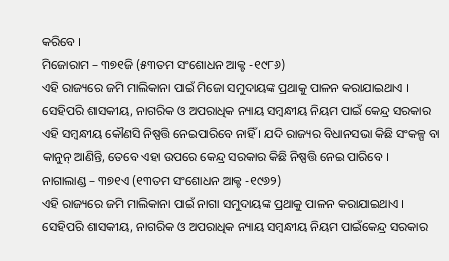କରିବେ ।
ମିଜୋରାମ – ୩୭୧ଜି (୫୩ତମ ସଂଶୋଧନ ଆକ୍ଟ -୧୯୮୬)
ଏହି ରାଜ୍ୟରେ ଜମି ମାଲିକାନା ପାଇଁ ମିଜୋ ସମୁଦାୟଙ୍କ ପ୍ରଥାକୁ ପାଳନ କରାଯାଇଥାଏ । ସେହିପରି ଶାସକୀୟ, ନାଗରିକ ଓ ଅପରାଧିକ ନ୍ୟାୟ ସମ୍ବନ୍ଧୀୟ ନିୟମ ପାଇଁ କେନ୍ଦ୍ର ସରକାର ଏହି ସମ୍ବନ୍ଧୀୟ କୌଣସି ନିଷ୍ପତ୍ତି ନେଇପାରିବେ ନାହିଁ । ଯଦି ରାଜ୍ୟର ବିଧାନସଭା କିଛି ସଂକଳ୍ପ ବା କାନୁନ୍ ଆଣିନ୍ତି, ତେବେ ଏହା ଉପରେ କେନ୍ଦ୍ର ସରକାର କିଛି ନିଷ୍ପତ୍ତି ନେଇ ପାରିବେ ।
ନାଗାଲାଣ୍ଡ – ୩୭୧ଏ (୧୩ତମ ସଂଶୋଧନ ଆକ୍ଟ -୧୯୬୨)
ଏହି ରାଜ୍ୟରେ ଜମି ମାଲିକାନା ପାଇଁ ନାଗା ସମୁଦାୟଙ୍କ ପ୍ରଥାକୁ ପାଳନ କରାଯାଇଥାଏ । ସେହିପରି ଶାସକୀୟ, ନାଗରିକ ଓ ଅପରାଧିକ ନ୍ୟାୟ ସମ୍ବନ୍ଧୀୟ ନିୟମ ପାଇଁକେନ୍ଦ୍ର ସରକାର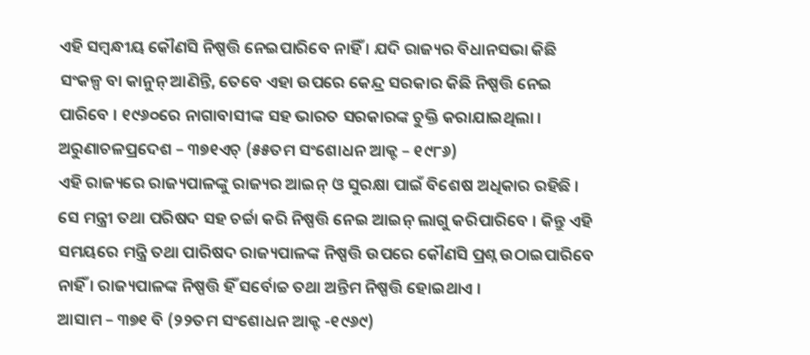ଏହି ସମ୍ବନ୍ଧୀୟ କୌଣସି ନିଷ୍ପତ୍ତି ନେଇପାରିବେ ନାହିଁ । ଯଦି ରାଜ୍ୟର ବିଧାନସଭା କିଛି ସଂକଳ୍ପ ବା କାନୁନ୍ ଆଣିନ୍ତି, ତେବେ ଏହା ଉପରେ କେନ୍ଦ୍ର ସରକାର କିଛି ନିଷ୍ପତ୍ତି ନେଇ ପାରିବେ । ୧୯୬୦ରେ ନାଗାବାସୀଙ୍କ ସହ ଭାରତ ସରକାରଙ୍କ ଚୁକ୍ତି କରାଯାଇଥିଲା ।
ଅରୁଣାଚଳପ୍ରଦେଶ – ୩୭୧ଏଚ୍ (୫୫ତମ ସଂଶୋଧନ ଆକ୍ଟ – ୧୯୮୬)
ଏହି ରାଜ୍ୟରେ ରାଜ୍ୟପାଳଙ୍କୁ ରାଜ୍ୟର ଆଇନ୍ ଓ ସୁରକ୍ଷା ପାଇଁ ବିଶେଷ ଅଧିକାର ରହିଛି । ସେ ମନ୍ତ୍ରୀ ତଥା ପରିଷଦ ସହ ଚର୍ଚ୍ଚା କରି ନିଷ୍ପତ୍ତି ନେଇ ଆଇନ୍ ଲାଗୁ କରିପାରିବେ । କିନ୍ତୁ ଏହି ସମୟରେ ମନ୍ତ୍ରି ତଥା ପାରିଷଦ ରାଜ୍ୟପାଳଙ୍କ ନିଷ୍ପତ୍ତି ଉପରେ କୌଣସି ପ୍ରଶ୍ନ ଉଠାଇପାରିବେ ନାହିଁ । ରାଜ୍ୟପାଳଙ୍କ ନିଷ୍ପତ୍ତି ହିଁ ସର୍ବୋଚ୍ଚ ତଥା ଅନ୍ତିମ ନିଷ୍ପତ୍ତି ହୋଇଥାଏ ।
ଆସାମ – ୩୭୧ ବି (୨୨ତମ ସଂଶୋଧନ ଆକ୍ଟ -୧୯୬୯)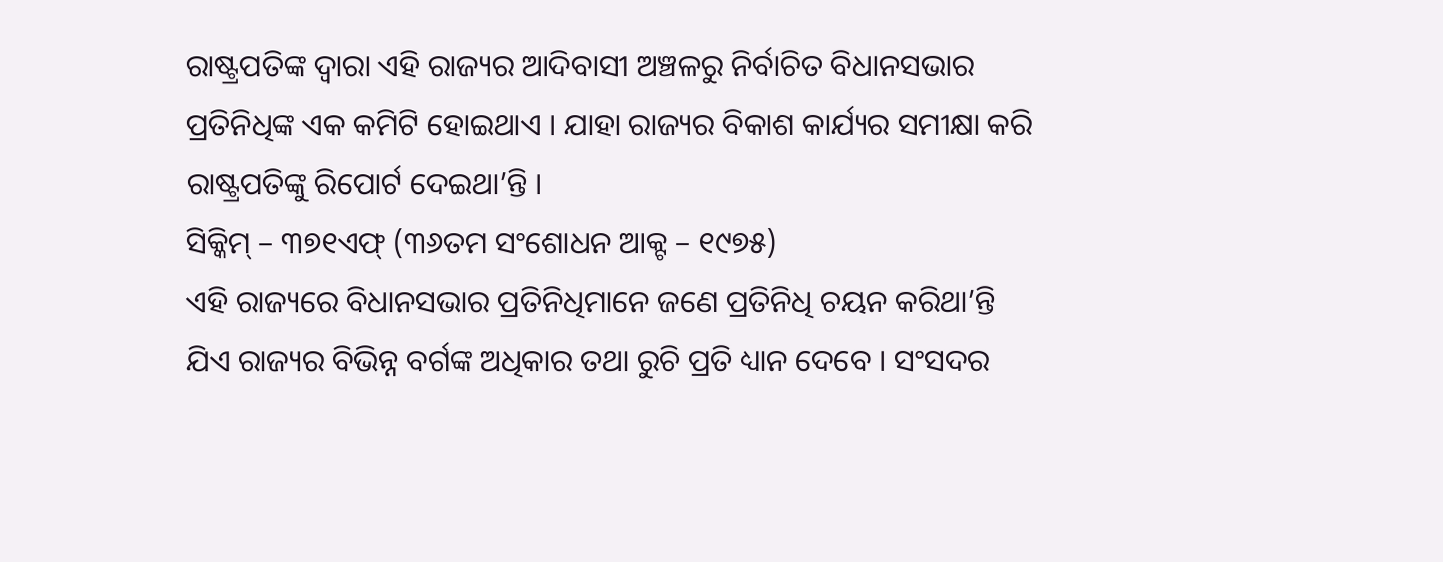ରାଷ୍ଟ୍ରପତିଙ୍କ ଦ୍ବାରା ଏହି ରାଜ୍ୟର ଆଦିବାସୀ ଅଞ୍ଚଳରୁ ନିର୍ବାଚିତ ବିଧାନସଭାର ପ୍ରତିନିଧିଙ୍କ ଏକ କମିଟି ହୋଇଥାଏ । ଯାହା ରାଜ୍ୟର ବିକାଶ କାର୍ଯ୍ୟର ସମୀକ୍ଷା କରି ରାଷ୍ଟ୍ରପତିଙ୍କୁ ରିପୋର୍ଟ ଦେଇଥା’ନ୍ତି ।
ସିକ୍କିମ୍ – ୩୭୧ଏଫ୍ (୩୬ତମ ସଂଶୋଧନ ଆକ୍ଟ – ୧୯୭୫)
ଏହି ରାଜ୍ୟରେ ବିଧାନସଭାର ପ୍ରତିନିଧିମାନେ ଜଣେ ପ୍ରତିନିଧି ଚୟନ କରିଥା’ନ୍ତି ଯିଏ ରାଜ୍ୟର ବିଭିନ୍ନ ବର୍ଗଙ୍କ ଅଧିକାର ତଥା ରୁଚି ପ୍ରତି ଧ୍ୟାନ ଦେବେ । ସଂସଦର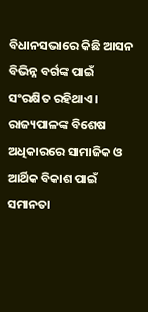ବିଧାନସଭାରେ କିଛି ଆସନ ବିଭିନ୍ନ ବର୍ଗଙ୍କ ପାଇଁ ସଂରକ୍ଷିତ ରହିଥାଏ । ରାଜ୍ୟପାଳଙ୍କ ବିଶେଷ ଅଧିକାରରେ ସାମାଜିକ ଓ ଆର୍ଥିକ ବିକାଶ ପାଇଁ ସମାନତା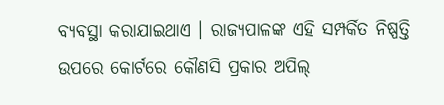ବ୍ୟବସ୍ଥା କରାଯାଇଥାଏ । ରାଜ୍ୟପାଳଙ୍କ ଏହି ସମ୍ପର୍କିତ ନିଷ୍ପତ୍ତି ଉପରେ କୋର୍ଟରେ କୌଣସି ପ୍ରକାର ଅପିଲ୍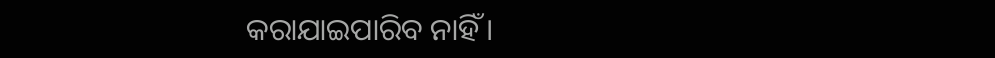କରାଯାଇପାରିବ ନାହିଁ ।